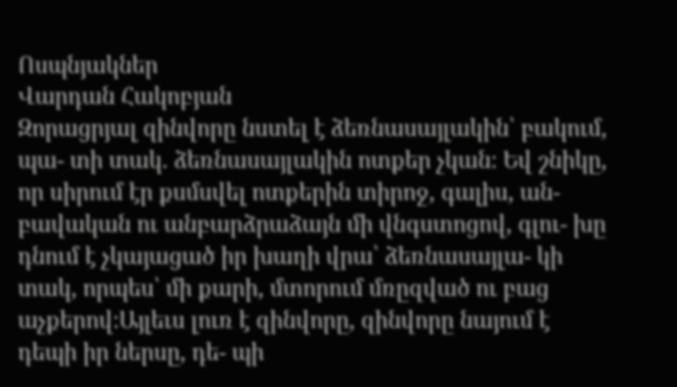Ոսպնյակներ
Վարդան Հակոբյան
Զորացրյալ զինվորը նստել է ձեռնասայլակին՝ բակում, պա- տի տակ. ձեռնասայլակին ոտքեր չկան։ Եվ շնիկը, որ սիրում էր քսմսվել ոտքերին տիրոջ, գալիս, ան- բավական ու անբարձրաձայն մի վնգստոցով, գլու- խը դնում է չկայացած իր խաղի վրա՝ ձեռնասայլա- կի տակ, որպես՝ մի քարի, մտորում մռըզված ու բաց աչքերով։Այլեւս լուռ է զինվորը, զինվորը նայում է դեպի իր ներսը, դե- պի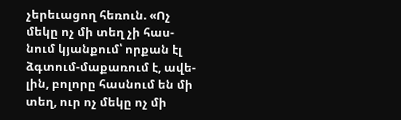չերեւացող հեռուն. «Ոչ մեկը ոչ մի տեղ չի հաս- նում կյանքում՝ որքան էլ ձգտում-մաքառում է, ավե- լին, բոլորը հասնում են մի տեղ, ուր ոչ մեկը ոչ մի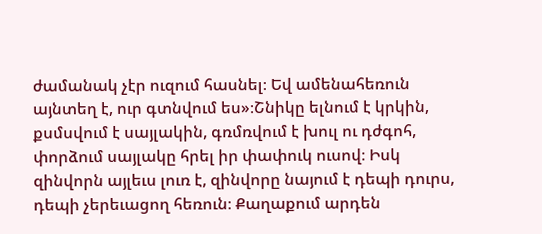ժամանակ չէր ուզում հասնել։ Եվ ամենահեռուն այնտեղ է, ուր գտնվում ես»։Շնիկը ելնում է կրկին, քսմսվում է սայլակին, գռմռվում է խուլ ու դժգոհ, փորձում սայլակը հրել իր փափուկ ուսով։ Իսկ զինվորն այլեւս լուռ է, զինվորը նայում է դեպի դուրս, դեպի չերեւացող հեռուն։ Քաղաքում արդեն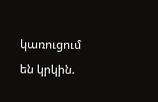կառուցում են կրկին.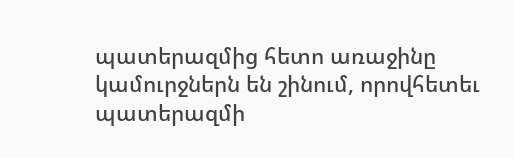պատերազմից հետո առաջինը կամուրջներն են շինում, որովհետեւ պատերազմի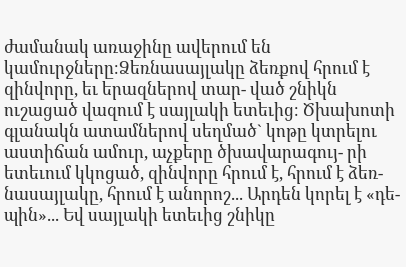ժամանակ առաջինը ավերում են կամուրջները։Ձեռնասայլակը ձեռքով հրում է զինվորը, եւ երազներով տար- ված շնիկն ուշացած վազում է սայլակի ետեւից։ Ծխախոտի գլանակն ատամներով սեղմած` կոթը կտրելու աստիճան ամուր, աչքերը ծխավարագույ- րի ետեւում կկոցած, զինվորը հրում է, հրում է ձեռ- նասայլակը, հրում է անորոշ... Արդեն կորել է «դե- պին»... Եվ սայլակի ետեւից շնիկը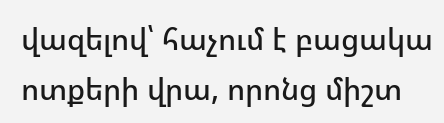վազելով՝ հաչում է բացակա ոտքերի վրա, որոնց միշտ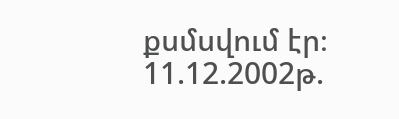քսմսվում էր։ 11.12.2002թ.